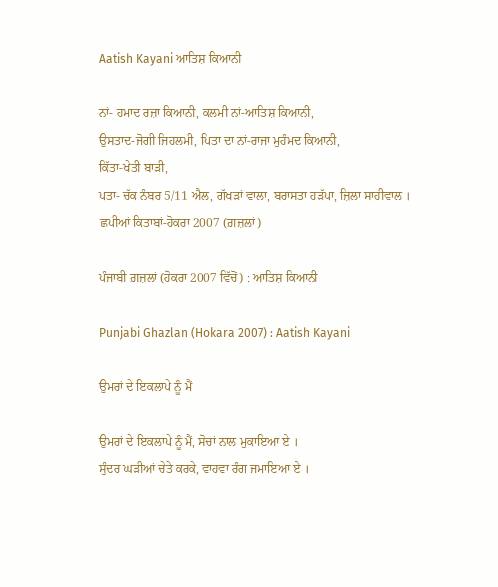Aatish Kayani ਆਤਿਸ਼ ਕਿਆਨੀ

ਨਾਂ- ਹਮਾਦ ਰਜ਼ਾ ਕਿਆਨੀ, ਕਲਮੀ ਨਾਂ-ਆਤਿਸ਼ ਕਿਆਨੀ,
ਉਸਤਾਦ-ਜੋਗੀ ਜਿਹਲਮੀ, ਪਿਤਾ ਦਾ ਨਾਂ-ਰਾਜਾ ਮੁਹੰਮਦ ਕਿਆਨੀ,
ਕਿੱਤਾ-ਖੇਤੀ ਬਾੜੀ,
ਪਤਾ- ਚੱਕ ਨੰਬਰ 5/11 ਐਲ, ਗੱਖੜਾਂ ਵਾਲਾ, ਬਰਾਸਤਾ ਹੜੱਪਾ, ਜ਼ਿਲਾ ਸਾਹੀਵਾਲ ।
ਛਪੀਆਂ ਕਿਤਾਬਾਂ-ਹੋਕਰਾ 2007 (ਗ਼ਜ਼ਲਾਂ)

ਪੰਜਾਬੀ ਗ਼ਜ਼ਲਾਂ (ਹੋਕਰਾ 2007 ਵਿੱਚੋਂ) : ਆਤਿਸ਼ ਕਿਆਨੀ

Punjabi Ghazlan (Hokara 2007) : Aatish Kayani

ਉਮਰਾਂ ਦੇ ਇਕਲਾਪੇ ਨੂੰ ਮੈਂ

ਉਮਰਾਂ ਦੇ ਇਕਲਾਪੇ ਨੂੰ ਮੈਂ, ਸੋਚਾਂ ਨਾਲ ਮੁਕਾਇਆ ਏ ।
ਸੁੰਦਰ ਘੜੀਆਂ ਚੇਤੇ ਕਰਕੇ, ਵਾਹਵਾ ਰੰਗ ਜਮਾਇਆ ਏ ।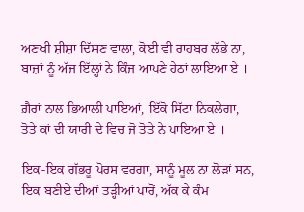ਅਣਖੀ ਸ਼ੀਸ਼ਾ ਦਿੱਸਣ ਵਾਲਾ, ਕੋਈ ਵੀ ਰਾਹਬਰ ਲੱਭੇ ਨਾ,
ਬਾਜ਼ਾਂ ਨੂੰ ਅੱਜ ਇੱਲ੍ਹਾਂ ਨੇ ਕਿੰਜ ਆਪਣੇ ਹੇਠਾਂ ਲਾਇਆ ਏ ।

ਗ਼ੈਰਾਂ ਨਾਲ ਭਿਆਲੀ ਪਾਇਆਂ, ਇੱਕੋ ਸਿੱਟਾ ਨਿਕਲੇਗਾ,
ਤੋਤੇ ਕਾਂ ਦੀ ਯਾਰੀ ਦੇ ਵਿਚ ਜੋ ਤੋਤੇ ਨੇ ਪਾਇਆ ਏ ।

ਇਕ-ਇਕ ਗੱਭਰੂ ਪੋਰਸ ਵਰਗਾ, ਸਾਨੂੰ ਮੂਲ ਨਾ ਲੋੜਾਂ ਸਨ,
ਇਕ ਬਣੀਏ ਦੀਆਂ ਤੜ੍ਹੀਆਂ ਪਾਰੋਂ, ਅੱਕ ਕੇ ਕੰਮ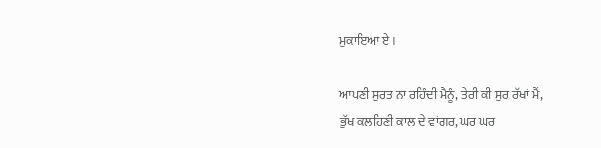ਮੁਕਾਇਆ ਏ ।

ਆਪਣੀ ਸੁਰਤ ਨਾ ਰਹਿੰਦੀ ਮੈਨੂੰ, ਤੇਰੀ ਕੀ ਸੁਰ ਰੱਖਾਂ ਮੈਂ,
ਭੁੱਖ ਕਲਹਿਣੀ ਕਾਲ ਦੇ ਵਾਂਗਰ, ਘਰ ਘਰ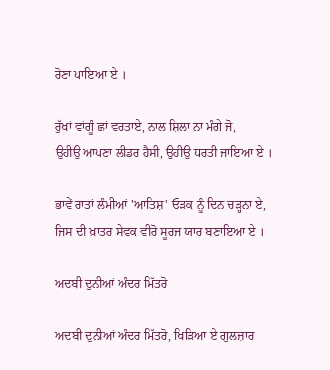ਰੋਣਾ ਪਾਇਆ ਏ ।

ਰੁੱਖਾਂ ਵਾਂਗੂੰ ਛਾਂ ਵਰਤਾਏ, ਨਾਲ ਸ਼ਿਲਾ ਨਾ ਮੰਗੇ ਜੋ,
ਉਹੀਉ ਆਪਣਾ ਲੀਡਰ ਹੈਸੀ, ਉਹੀਉ ਧਰਤੀ ਜਾਇਆ ਏ ।

ਭਾਵੇਂ ਰਾਤਾਂ ਲੰਮੀਆਂ 'ਆਤਿਸ਼' ਓੜਕ ਨੂੰ ਦਿਨ ਚੜ੍ਹਨਾ ਏ,
ਜਿਸ ਦੀ ਖ਼ਾਤਰ ਸੇਵਕ ਵੀਰੋ ਸੂਰਜ ਯਾਰ ਬਣਾਇਆ ਏ ।

ਅਦਬੀ ਦੁਨੀਆਂ ਅੰਦਰ ਮਿੱਤਰੋ

ਅਦਬੀ ਦੁਨੀਆਂ ਅੰਦਰ ਮਿੱਤਰੋ, ਖਿੜਿਆ ਏ ਗੁਲਜ਼ਾਰ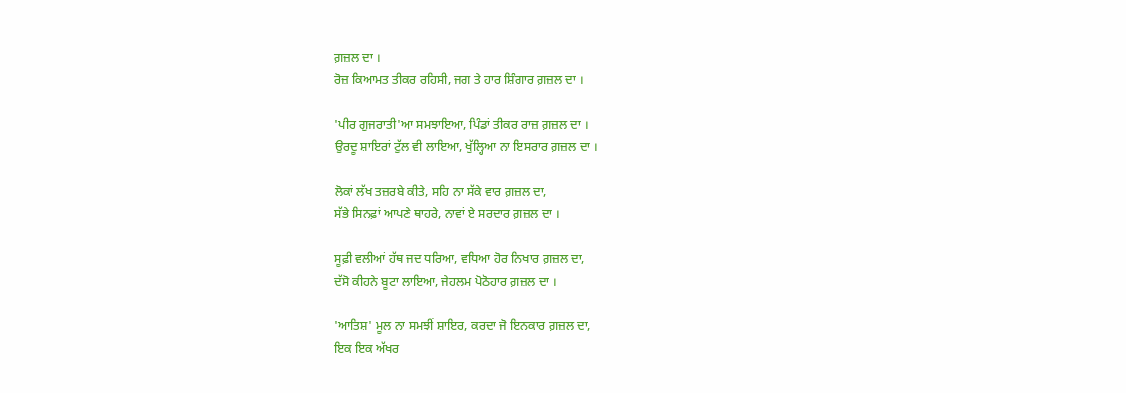ਗ਼ਜ਼ਲ ਦਾ ।
ਰੋਜ਼ ਕਿਆਮਤ ਤੀਕਰ ਰਹਿਸੀ, ਜਗ ਤੇ ਹਾਰ ਸ਼ਿੰਗਾਰ ਗ਼ਜ਼ਲ ਦਾ ।

'ਪੀਰ ਗੁਜਰਾਤੀ'ਆ ਸਮਝਾਇਆ, ਪਿੰਡਾਂ ਤੀਕਰ ਰਾਜ਼ ਗ਼ਜ਼ਲ ਦਾ ।
ਉਰਦੂ ਸ਼ਾਇਰਾਂ ਟੁੱਲ ਵੀ ਲਾਇਆ, ਖੁੱਲ੍ਹਿਆ ਨਾ ਇਸਰਾਰ ਗ਼ਜ਼ਲ ਦਾ ।

ਲੋਕਾਂ ਲੱਖ ਤਜ਼ਰਬੇ ਕੀਤੇ, ਸਹਿ ਨਾ ਸੱਕੇ ਵਾਰ ਗ਼ਜ਼ਲ ਦਾ,
ਸੱਭੇ ਸਿਨਫ਼ਾਂ ਆਪਣੇ ਥਾਹਰੇ, ਨਾਵਾਂ ਏ ਸਰਦਾਰ ਗ਼ਜ਼ਲ ਦਾ ।

ਸੂਫ਼ੀ ਵਲੀਆਂ ਹੱਥ ਜਦ ਧਰਿਆ, ਵਧਿਆ ਹੋਰ ਨਿਖਾਰ ਗ਼ਜ਼ਲ ਦਾ,
ਦੱਸੋ ਕੀਹਨੇ ਬੂਟਾ ਲਾਇਆ, ਜੇਹਲਮ ਪੋਠੋਹਾਰ ਗ਼ਜ਼ਲ ਦਾ ।

'ਆਤਿਸ਼' ਮੂਲ ਨਾ ਸਮਝੀਂ ਸ਼ਾਇਰ, ਕਰਦਾ ਜੋ ਇਨਕਾਰ ਗ਼ਜ਼ਲ ਦਾ,
ਇਕ ਇਕ ਅੱਖਰ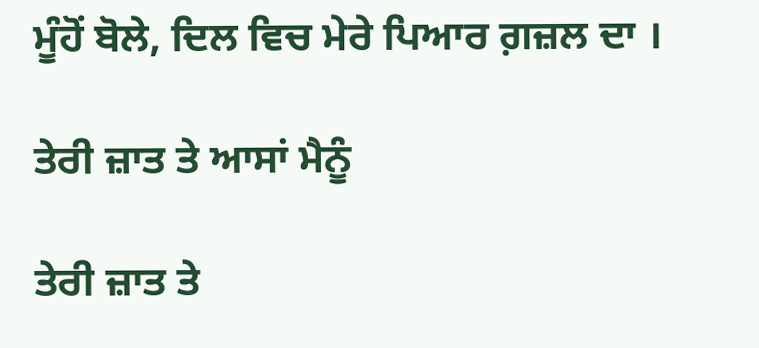ਮੂੰਹੋਂ ਬੋਲੇ, ਦਿਲ ਵਿਚ ਮੇਰੇ ਪਿਆਰ ਗ਼ਜ਼ਲ ਦਾ ।

ਤੇਰੀ ਜ਼ਾਤ ਤੇ ਆਸਾਂ ਮੈਨੂੰ

ਤੇਰੀ ਜ਼ਾਤ ਤੇ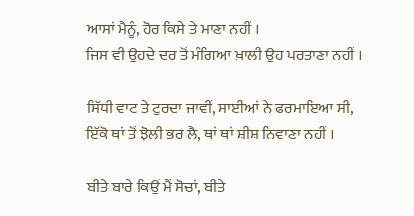ਆਸਾਂ ਮੈਨੂੰ, ਹੋਰ ਕਿਸੇ ਤੇ ਮਾਣਾ ਨਹੀਂ ।
ਜਿਸ ਵੀ ਉਹਦੇ ਦਰ ਤੋਂ ਮੰਗਿਆ ਖ਼ਾਲੀ ਉਹ ਪਰਤਾਣਾ ਨਹੀਂ ।

ਸਿੱਧੀ ਵਾਟ ਤੇ ਟੁਰਦਾ ਜਾਵੀਂ, ਸਾਈਆਂ ਨੇ ਫਰਮਾਇਆ ਸੀ,
ਇੱਕੋ ਥਾਂ ਤੋਂ ਝੋਲੀ ਭਰ ਲੈ, ਥਾਂ ਥਾਂ ਸ਼ੀਸ਼ ਨਿਵਾਣਾ ਨਹੀਂ ।

ਬੀਤੇ ਬਾਰੇ ਕਿਉਂ ਮੈਂ ਸੋਚਾਂ, ਬੀਤੇ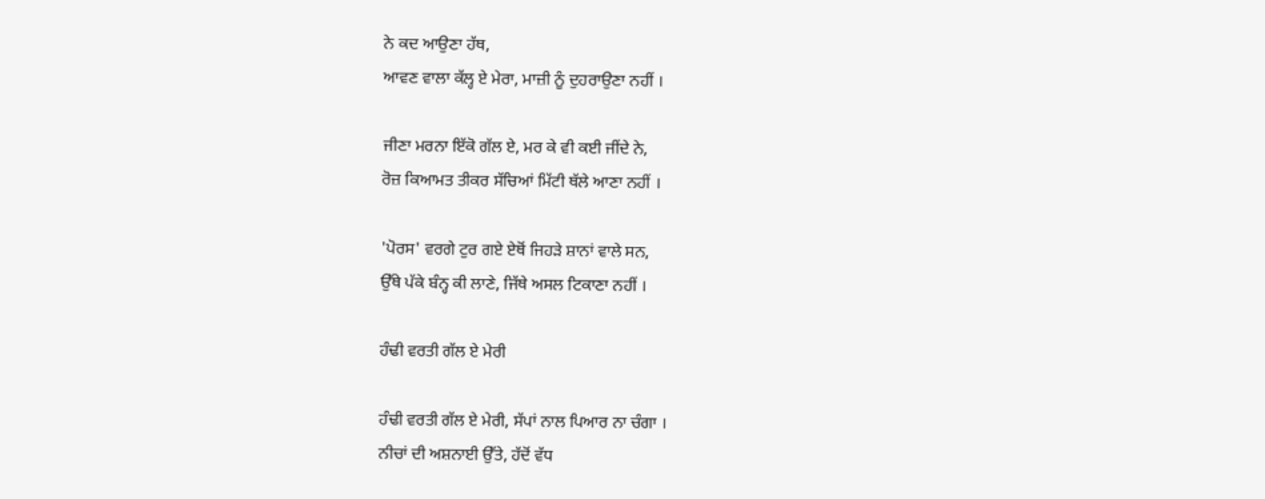ਨੇ ਕਦ ਆਉਣਾ ਹੱਥ,
ਆਵਣ ਵਾਲਾ ਕੱਲ੍ਹ ਏ ਮੇਰਾ, ਮਾਜ਼ੀ ਨੂੰ ਦੁਹਰਾਉਣਾ ਨਹੀਂ ।

ਜੀਣਾ ਮਰਨਾ ਇੱਕੋ ਗੱਲ ਏ, ਮਰ ਕੇ ਵੀ ਕਈ ਜੀਂਦੇ ਨੇ,
ਰੋਜ਼ ਕਿਆਮਤ ਤੀਕਰ ਸੱਚਿਆਂ ਮਿੱਟੀ ਥੱਲੇ ਆਣਾ ਨਹੀਂ ।

'ਪੋਰਸ' ਵਰਗੇ ਟੁਰ ਗਏ ਏਥੋਂ ਜਿਹੜੇ ਸ਼ਾਨਾਂ ਵਾਲੇ ਸਨ,
ਉੱਥੇ ਪੱਕੇ ਬੰਨ੍ਹ ਕੀ ਲਾਣੇ, ਜਿੱਥੇ ਅਸਲ ਟਿਕਾਣਾ ਨਹੀਂ ।

ਹੰਢੀ ਵਰਤੀ ਗੱਲ ਏ ਮੇਰੀ

ਹੰਢੀ ਵਰਤੀ ਗੱਲ ਏ ਮੇਰੀ, ਸੱਪਾਂ ਨਾਲ ਪਿਆਰ ਨਾ ਚੰਗਾ ।
ਨੀਚਾਂ ਦੀ ਅਸ਼ਨਾਈ ਉੱਤੇ, ਹੱਦੋਂ ਵੱਧ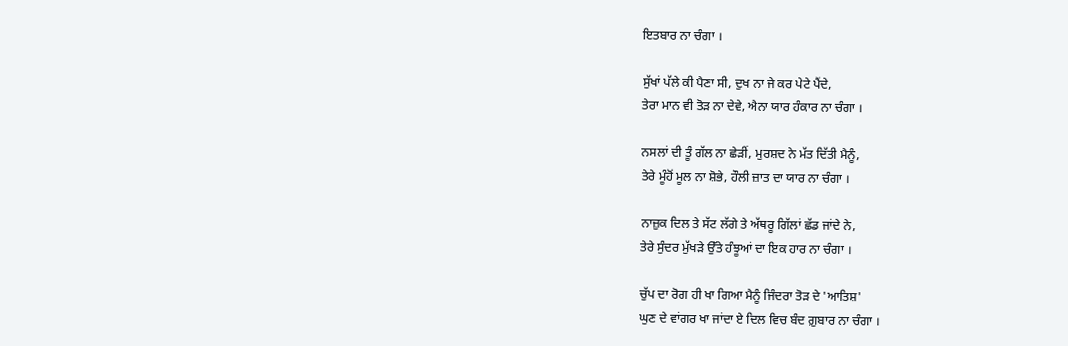ਇਤਬਾਰ ਨਾ ਚੰਗਾ ।

ਸੁੱਖਾਂ ਪੱਲੇ ਕੀ ਪੈਣਾ ਸੀ, ਦੁਖ ਨਾ ਜੇ ਕਰ ਪੇਟੇ ਪੈਂਦੇ,
ਤੇਰਾ ਮਾਨ ਵੀ ਤੋੜ ਨਾ ਦੇਵੇ, ਐਨਾ ਯਾਰ ਹੰਕਾਰ ਨਾ ਚੰਗਾ ।

ਨਸਲਾਂ ਦੀ ਤੂੰ ਗੱਲ ਨਾ ਛੇੜੀਂ, ਮੁਰਸ਼ਦ ਨੇ ਮੱਤ ਦਿੱਤੀ ਮੈਨੂੰ,
ਤੇਰੇ ਮੂੰਹੋਂ ਮੂਲ ਨਾ ਸ਼ੋਭੇ, ਹੌਲੀ ਜ਼ਾਤ ਦਾ ਯਾਰ ਨਾ ਚੰਗਾ ।

ਨਾਜ਼ੁਕ ਦਿਲ ਤੇ ਸੱਟ ਲੱਗੇ ਤੇ ਅੱਥਰੂ ਗਿੱਲਾਂ ਛੱਡ ਜਾਂਦੇ ਨੇ,
ਤੇਰੇ ਸੁੰਦਰ ਮੁੱਖੜੇ ਉੱਤੇ ਹੰਝੂਆਂ ਦਾ ਇਕ ਹਾਰ ਨਾ ਚੰਗਾ ।

ਚੁੱਪ ਦਾ ਰੋਗ ਹੀ ਖਾ ਗਿਆ ਮੈਨੂੰ ਜਿੰਦਰਾ ਤੋੜ ਦੇ 'ਆਤਿਸ਼'
ਘੁਣ ਦੇ ਵਾਂਗਰ ਖਾ ਜਾਂਦਾ ਏ ਦਿਲ ਵਿਚ ਬੰਦ ਗ਼ੁਬਾਰ ਨਾ ਚੰਗਾ ।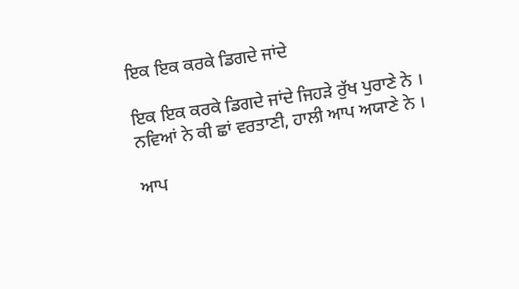ਇਕ ਇਕ ਕਰਕੇ ਡਿਗਦੇ ਜਾਂਦੇ

ਇਕ ਇਕ ਕਰਕੇ ਡਿਗਦੇ ਜਾਂਦੇ ਜਿਹੜੇ ਰੁੱਖ ਪੁਰਾਣੇ ਨੇ ।
ਨਵਿਆਂ ਨੇ ਕੀ ਛਾਂ ਵਰਤਾਣੀ, ਹਾਲੀ ਆਪ ਅਯਾਣੇ ਨੇ ।

ਆਪ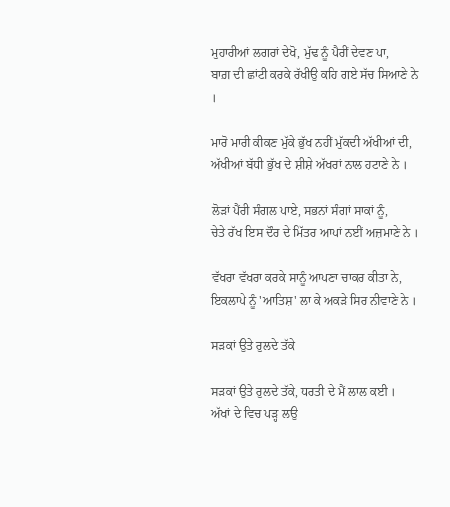ਮੁਹਾਰੀਆਂ ਲਗਰਾਂ ਦੇਖੋ, ਮੁੱਢ ਨੂੰ ਪੈਰੀਂ ਦੇਵਣ ਪਾ,
ਬਾਗ਼ ਦੀ ਛਾਂਟੀ ਕਰਕੇ ਰੱਖੀਉ ਕਹਿ ਗਏ ਸੱਚ ਸਿਆਣੇ ਨੇ ।

ਮਾਰੋ ਮਾਰੀ ਕੀਕਣ ਮੁੱਕੇ ਭੁੱਖ ਨਹੀਂ ਮੁੱਕਦੀ ਅੱਖੀਆਂ ਦੀ,
ਅੱਖੀਆਂ ਬੱਧੀ ਭੁੱਖ ਦੇ ਸ਼ੀਸ਼ੇ ਅੱਖਰਾਂ ਨਾਲ ਹਟਾਣੇ ਨੇ ।

ਲੋੜਾਂ ਪੈਂਰੀ ਸੰਗਲ ਪਾਏ, ਸਭਨਾਂ ਸੰਗਾਂ ਸਾਕਾਂ ਨੂੰ,
ਚੇਤੇ ਰੱਖ ਇਸ ਦੌਰ ਦੇ ਮਿੱਤਰ ਆਪਾਂ ਨਈਂ ਅਜ਼ਮਾਣੇ ਨੇ ।

ਵੱਖਰਾ ਵੱਖਰਾ ਕਰਕੇ ਸਾਨੂੰ ਆਪਣਾ ਚਾਕਰ ਕੀਤਾ ਨੇ,
ਇਕਲਾਪੇ ਨੂੰ 'ਆਤਿਸ਼' ਲਾ ਕੇ ਅਕੜੇ ਸਿਰ ਨੀਵਾਣੇ ਨੇ ।

ਸੜਕਾਂ ਉਤੇ ਰੁਲਦੇ ਤੱਕੇ

ਸੜਕਾਂ ਉਤੇ ਰੁਲਦੇ ਤੱਕੇ, ਧਰਤੀ ਦੇ ਮੈਂ ਲਾਲ ਕਈ ।
ਅੱਖਾਂ ਦੇ ਵਿਚ ਪੜ੍ਹ ਲਉ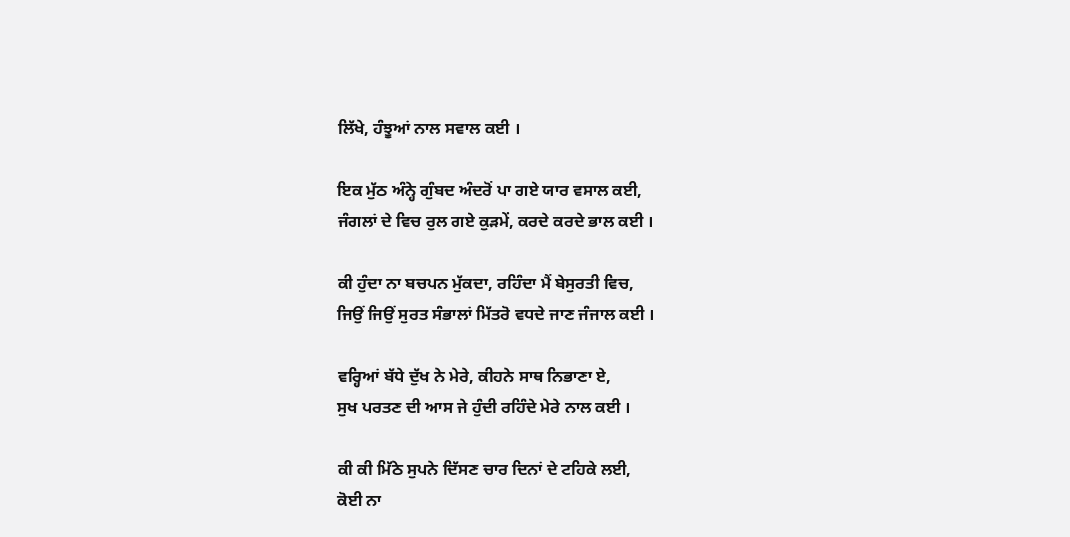ਲਿੱਖੇ, ਹੰਝੂਆਂ ਨਾਲ ਸਵਾਲ ਕਈ ।

ਇਕ ਮੁੱਠ ਅੰਨ੍ਹੇ ਗੁੰਬਦ ਅੰਦਰੋਂ ਪਾ ਗਏ ਯਾਰ ਵਸਾਲ ਕਈ,
ਜੰਗਲਾਂ ਦੇ ਵਿਚ ਰੁਲ ਗਏ ਕੁੜਮੇਂ, ਕਰਦੇ ਕਰਦੇ ਭਾਲ ਕਈ ।

ਕੀ ਹੁੰਦਾ ਨਾ ਬਚਪਨ ਮੁੱਕਦਾ, ਰਹਿੰਦਾ ਮੈਂ ਬੇਸੁਰਤੀ ਵਿਚ,
ਜਿਉਂ ਜਿਉਂ ਸੁਰਤ ਸੰਭਾਲਾਂ ਮਿੱਤਰੋ ਵਧਦੇ ਜਾਣ ਜੰਜਾਲ ਕਈ ।

ਵਰ੍ਹਿਆਂ ਬੱਧੇ ਦੁੱਖ ਨੇ ਮੇਰੇ, ਕੀਹਨੇ ਸਾਥ ਨਿਭਾਣਾ ਏ,
ਸੁਖ ਪਰਤਣ ਦੀ ਆਸ ਜੇ ਹੁੰਦੀ ਰਹਿੰਦੇ ਮੇਰੇ ਨਾਲ ਕਈ ।

ਕੀ ਕੀ ਮਿੱਠੇ ਸੁਪਨੇ ਦਿੱਸਣ ਚਾਰ ਦਿਨਾਂ ਦੇ ਟਹਿਕੇ ਲਈ,
ਕੋਈ ਨਾ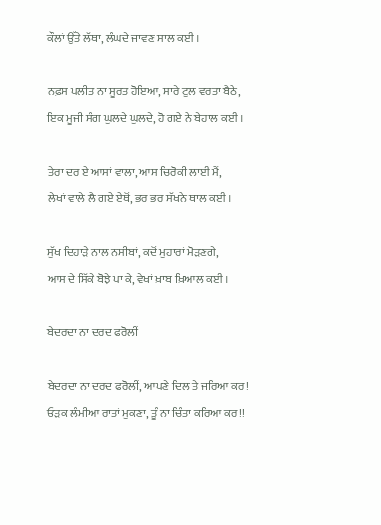ਕੌਲਾਂ ਉੱਤੇ ਲੱਥਾ, ਲੰਘਦੇ ਜਾਵਣ ਸਾਲ ਕਈ ।

ਨਫ਼ਸ ਪਲੀਤ ਨਾ ਸੂਰਤ ਹੋਇਆ, ਸਾਰੇ ਟੁਲ ਵਰਤਾ ਬੈਠੇ,
ਇਕ ਮੂਜੀ ਸੰਗ ਘੁਲਦੇ ਘੁਲਦੇ, ਹੋ ਗਏ ਨੇ ਬੇਹਾਲ ਕਈ ।

ਤੇਰਾ ਦਰ ਏ ਆਸਾਂ ਵਾਲਾ, ਆਸ ਚਿਰੋਕੀ ਲਾਈ ਮੈਂ,
ਲੇਖਾਂ ਵਾਲੇ ਲੈ ਗਏ ਏਥੋਂ, ਭਰ ਭਰ ਸੱਖਨੇ ਥਾਲ ਕਈ ।

ਸੁੱਖ ਦਿਹਾੜੇ ਨਾਲ ਨਸੀਬਾਂ, ਕਦੋਂ ਮੁਹਾਰਾਂ ਮੋੜਣਗੇ,
ਆਸ ਦੇ ਸਿੱਕੇ ਬੋਝੇ ਪਾ ਕੇ, ਵੇਖਾਂ ਖ਼ਾਬ ਖ਼ਿਆਲ ਕਈ ।

ਬੇਦਰਦਾ ਨਾ ਦਰਦ ਫਰੋਲੀਂ

ਬੇਦਰਦਾ ਨਾ ਦਰਦ ਫਰੋਲੀਂ, ਆਪਣੇ ਦਿਲ ਤੇ ਜਰਿਆ ਕਰ!
ਓੜਕ ਲੰਮੀਆ ਰਾਤਾਂ ਮੁਕਣਾ, ਤੂੰ ਨਾ ਚਿੰਤਾ ਕਰਿਆ ਕਰ!!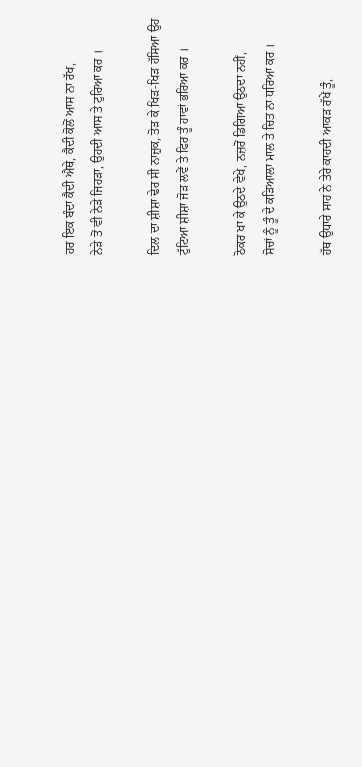ਹਰ ਇਕ ਬੰਦਾ ਕੈਦੀ ਐਥੇ, ਕੈਦੀ ਕੋਲੋਂ ਆਸ ਨਾ ਰੱਖ,
ਨੇੜੇ ਤੋਂ ਵੀ ਨੇੜੇ ਜਿਹੜਾ, ਉਹਦੀ ਆਸ ਤੇ ਟੁਰਿਆ ਕਰ ।

ਦਿਲ ਦਾ ਸ਼ੀਸ਼ਾ ਢੇਰ ਸੀ ਨਾਜ਼ੁਕ, ਤੋੜ ਕੇ ਖਿੜ-ਖਿੜ ਹੱਸਿਆ ਉਹ
ਟੁੱਟਿਆ ਸ਼ੀਸ਼ਾ ਜੋੜ ਲਵੇਂ ਤੇ ਫਿਰ ਤੂੰ ਹਾਵਾਂ ਭਰਿਆ ਕਰ ।

ਠੋਕਰ ਖਾ ਕੇ ਉਠਦੇ ਵੇਖੇ, ਨਜ਼ਰੋਂ ਡਿਗਿਆ ਉਠਦਾ ਨਹੀਂ,
ਸੋਚਾਂ ਨੂੰ ਤੂੰ ਦੇ ਕੜਿਆਲਾ ਮਾਲ ਤੇ ਚਿਤ ਨਾ ਧਰਿਆ ਕਰ ।

ਹੱਥ ਉਧਾਰੇ ਸਾਹ ਨੇ ਤੇਰੇ ਕਾਹਦੀ ਆਕੜ ਰੱਖੇਂ ਤੂੰ,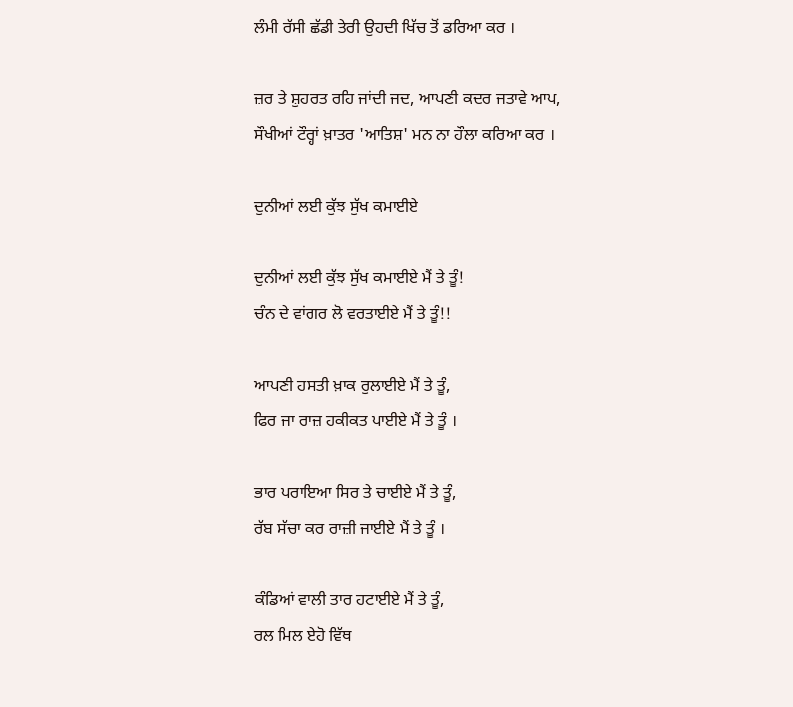ਲੰਮੀ ਰੱਸੀ ਛੱਡੀ ਤੇਰੀ ਉਹਦੀ ਖਿੱਚ ਤੋਂ ਡਰਿਆ ਕਰ ।

ਜ਼ਰ ਤੇ ਸ਼ੁਹਰਤ ਰਹਿ ਜਾਂਦੀ ਜਦ, ਆਪਣੀ ਕਦਰ ਜਤਾਵੇ ਆਪ,
ਸੌਖੀਆਂ ਟੌਰ੍ਹਾਂ ਖ਼ਾਤਰ 'ਆਤਿਸ਼' ਮਨ ਨਾ ਹੌਲਾ ਕਰਿਆ ਕਰ ।

ਦੁਨੀਆਂ ਲਈ ਕੁੱਝ ਸੁੱਖ ਕਮਾਈਏ

ਦੁਨੀਆਂ ਲਈ ਕੁੱਝ ਸੁੱਖ ਕਮਾਈਏ ਮੈਂ ਤੇ ਤੂੰ!
ਚੰਨ ਦੇ ਵਾਂਗਰ ਲੋ ਵਰਤਾਈਏ ਮੈਂ ਤੇ ਤੂੰ!!

ਆਪਣੀ ਹਸਤੀ ਖ਼ਾਕ ਰੁਲਾਈਏ ਮੈਂ ਤੇ ਤੂੰ,
ਫਿਰ ਜਾ ਰਾਜ਼ ਹਕੀਕਤ ਪਾਈਏ ਮੈਂ ਤੇ ਤੂੰ ।

ਭਾਰ ਪਰਾਇਆ ਸਿਰ ਤੇ ਚਾਈਏ ਮੈਂ ਤੇ ਤੂੰ,
ਰੱਬ ਸੱਚਾ ਕਰ ਰਾਜ਼ੀ ਜਾਈਏ ਮੈਂ ਤੇ ਤੂੰ ।

ਕੰਡਿਆਂ ਵਾਲੀ ਤਾਰ ਹਟਾਈਏ ਮੈਂ ਤੇ ਤੂੰ,
ਰਲ ਮਿਲ ਏਹੋ ਵਿੱਥ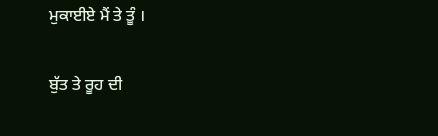ਮੁਕਾਈਏ ਮੈਂ ਤੇ ਤੂੰ ।

ਬੁੱਤ ਤੇ ਰੂਹ ਦੀ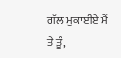ਗੱਲ ਮੁਕਾਈਏ ਮੈਂ ਤੇ ਤੂੰ,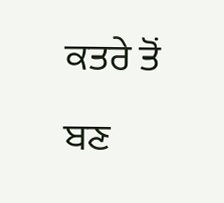ਕਤਰੇ ਤੋਂ ਬਣ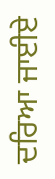ਦਰਿਆ ਜਾਈਏ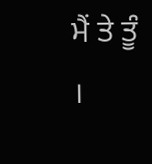ਮੈਂ ਤੇ ਤੂੰ ।